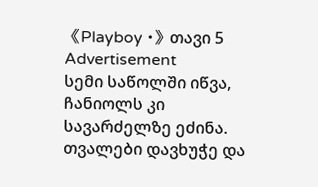《Playboy •》თავი 5
Advertisement
სემი საწოლში იწვა, ჩანიოლს კი სავარძელზე ეძინა. თვალები დავხუჭე და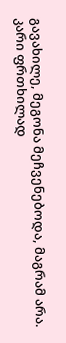გავახილე, მეგონა მეჩვენებოდა, მაგრამ არა.
კარი ფრთხილად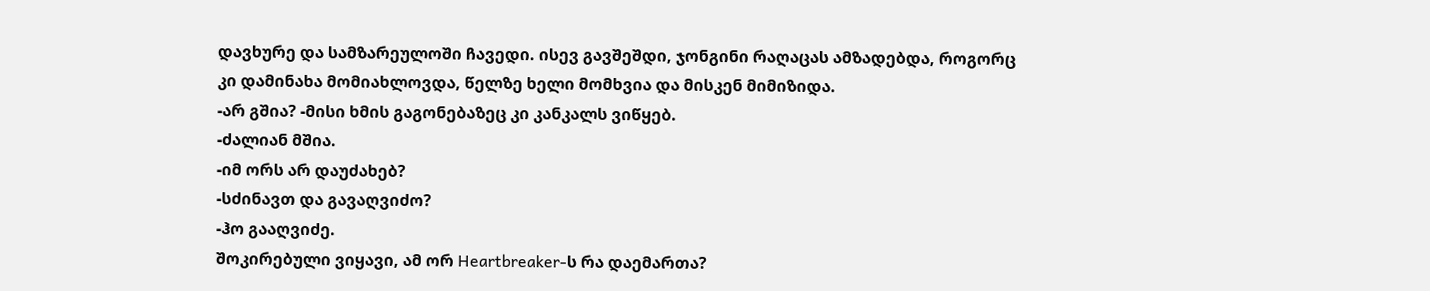დავხურე და სამზარეულოში ჩავედი. ისევ გავშეშდი, ჯონგინი რაღაცას ამზადებდა, როგორც კი დამინახა მომიახლოვდა, წელზე ხელი მომხვია და მისკენ მიმიზიდა.
-არ გშია? -მისი ხმის გაგონებაზეც კი კანკალს ვიწყებ.
-ძალიან მშია.
-იმ ორს არ დაუძახებ?
-სძინავთ და გავაღვიძო?
-ჰო გააღვიძე.
შოკირებული ვიყავი, ამ ორ Heartbreaker-ს რა დაემართა?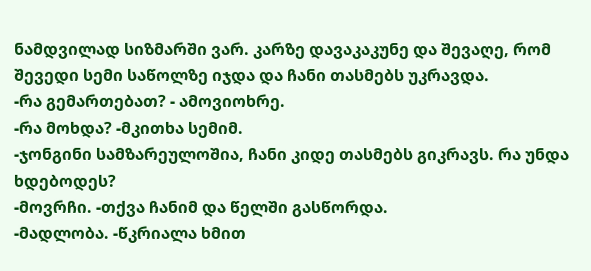ნამდვილად სიზმარში ვარ. კარზე დავაკაკუნე და შევაღე, რომ შევედი სემი საწოლზე იჯდა და ჩანი თასმებს უკრავდა.
-რა გემართებათ? - ამოვიოხრე.
-რა მოხდა? -მკითხა სემიმ.
-ჯონგინი სამზარეულოშია, ჩანი კიდე თასმებს გიკრავს. რა უნდა ხდებოდეს?
-მოვრჩი. -თქვა ჩანიმ და წელში გასწორდა.
-მადლობა. -წკრიალა ხმით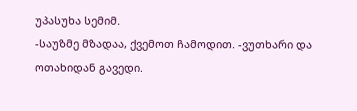უპასუხა სემიმ.
-საუზმე მზადაა, ქვემოთ ჩამოდით. -ვუთხარი და ოთახიდან გავედი.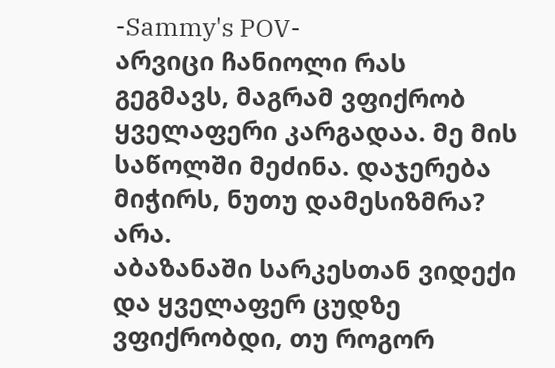-Sammy's POV-
არვიცი ჩანიოლი რას გეგმავს, მაგრამ ვფიქრობ ყველაფერი კარგადაა. მე მის საწოლში მეძინა. დაჯერება მიჭირს, ნუთუ დამესიზმრა? არა.
აბაზანაში სარკესთან ვიდექი და ყველაფერ ცუდზე ვფიქრობდი, თუ როგორ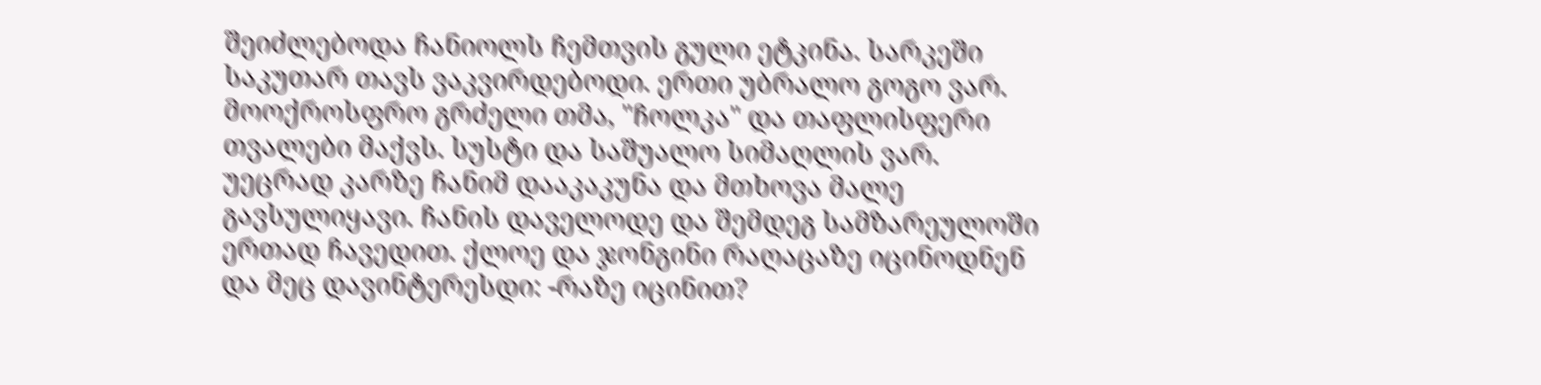შეიძლებოდა ჩანიოლს ჩემთვის გული ეტკინა. სარკეში საკუთარ თავს ვაკვირდებოდი. ერთი უბრალო გოგო ვარ. მოოქროსფრო გრძელი თმა, "ჩოლკა" და თაფლისფერი თვალები მაქვს. სუსტი და საშუალო სიმაღლის ვარ.
უეცრად კარზე ჩანიმ დააკაკუნა და მთხოვა მალე გავსულიყავი. ჩანის დაველოდე და შემდეგ სამზარეულოში ერთად ჩავედით. ქლოე და ჯონგინი რაღაცაზე იცინოდნენ და მეც დავინტერესდი: -რაზე იცინით?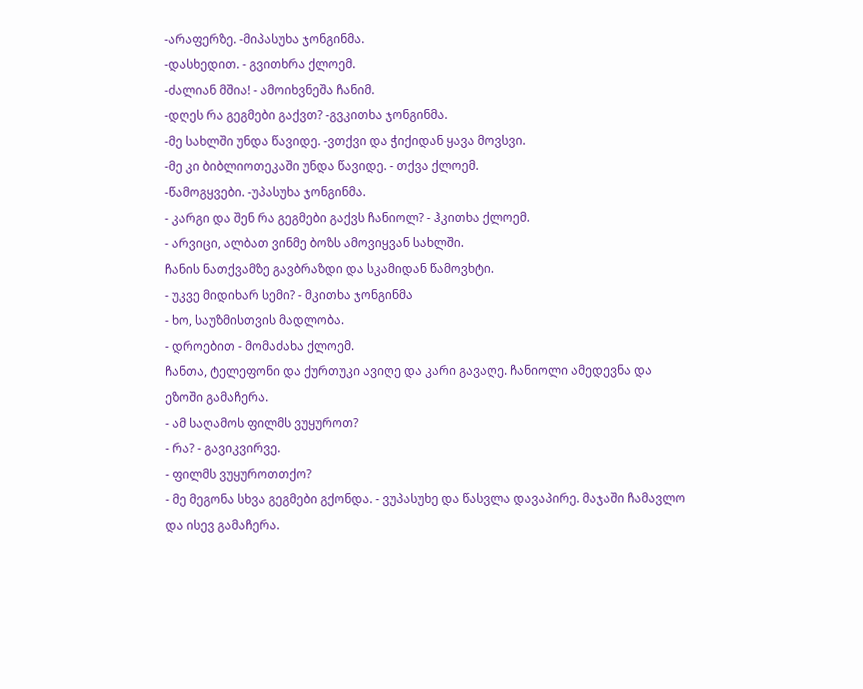-არაფერზე. -მიპასუხა ჯონგინმა.
-დასხედით. - გვითხრა ქლოემ.
-ძალიან მშია! - ამოიხვნეშა ჩანიმ.
-დღეს რა გეგმები გაქვთ? -გვკითხა ჯონგინმა.
-მე სახლში უნდა წავიდე. -ვთქვი და ჭიქიდან ყავა მოვსვი.
-მე კი ბიბლიოთეკაში უნდა წავიდე. - თქვა ქლოემ.
-წამოგყვები. -უპასუხა ჯონგინმა.
- კარგი და შენ რა გეგმები გაქვს ჩანიოლ? - ჰკითხა ქლოემ.
- არვიცი, ალბათ ვინმე ბოზს ამოვიყვან სახლში.
ჩანის ნათქვამზე გავბრაზდი და სკამიდან წამოვხტი.
- უკვე მიდიხარ სემი? - მკითხა ჯონგინმა
- ხო, საუზმისთვის მადლობა.
- დროებით - მომაძახა ქლოემ.
ჩანთა, ტელეფონი და ქურთუკი ავიღე და კარი გავაღე. ჩანიოლი ამედევნა და ეზოში გამაჩერა.
- ამ საღამოს ფილმს ვუყუროთ?
- რა? - გავიკვირვე.
- ფილმს ვუყუროთთქო?
- მე მეგონა სხვა გეგმები გქონდა. - ვუპასუხე და წასვლა დავაპირე. მაჯაში ჩამავლო და ისევ გამაჩერა.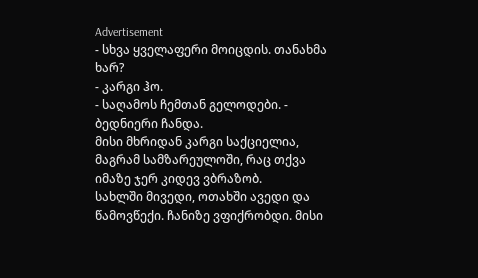Advertisement
- სხვა ყველაფერი მოიცდის. თანახმა ხარ?
- კარგი ჰო.
- საღამოს ჩემთან გელოდები. - ბედნიერი ჩანდა.
მისი მხრიდან კარგი საქციელია, მაგრამ სამზარეულოში, რაც თქვა იმაზე ჯერ კიდევ ვბრაზობ.
სახლში მივედი, ოთახში ავედი და წამოვწექი. ჩანიზე ვფიქრობდი. მისი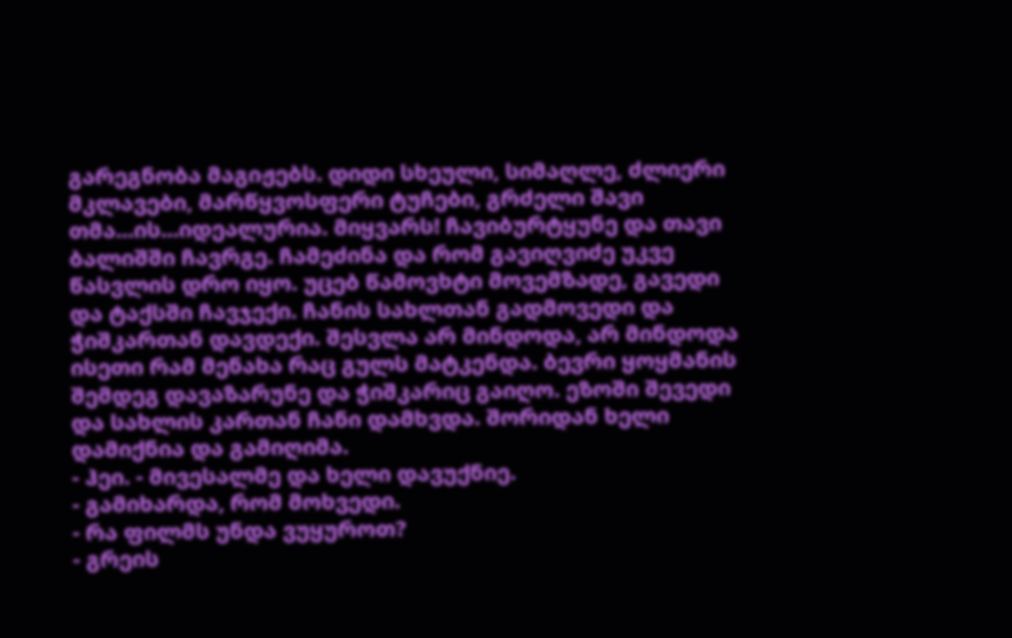გარეგნობა მაგიჟებს. დიდი სხეული, სიმაღლე, ძლიერი მკლავები, მარწყვოსფერი ტუჩები, გრძელი შავი თმა...ის...იდეალურია. მიყვარს! ჩავიბურტყუნე და თავი ბალიშში ჩავრგე. ჩამეძინა და რომ გავიღვიძე უკვე წასვლის დრო იყო. უცებ წამოვხტი მოვემზადე, გავედი და ტაქსში ჩავჯექი. ჩანის სახლთან გადმოვედი და ჭიშკართან დავდექი. შესვლა არ მინდოდა, არ მინდოდა ისეთი რამ მენახა რაც გულს მატკენდა. ბევრი ყოყმანის შემდეგ დავაზარუნე და ჭიშკარიც გაიღო. ეზოში შევედი და სახლის კართან ჩანი დამხვდა. შორიდან ხელი დამიქნია და გამიღიმა.
- ჰეი. - მივესალმე და ხელი დავუქნიე.
- გამიხარდა, რომ მოხვედი.
- რა ფილმს უნდა ვუყუროთ?
- გრეის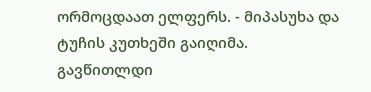ორმოცდაათ ელფერს. - მიპასუხა და ტუჩის კუთხეში გაიღიმა.
გავწითლდი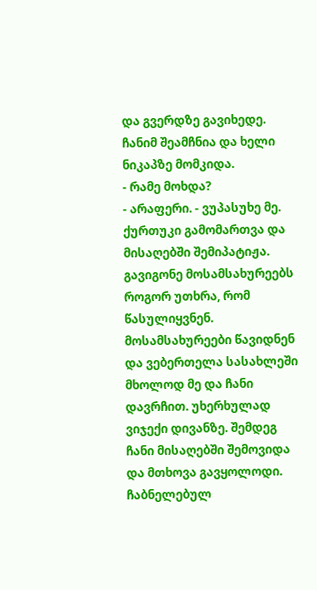და გვერდზე გავიხედე. ჩანიმ შეამჩნია და ხელი ნიკაპზე მომკიდა.
- რამე მოხდა?
- არაფერი. - ვუპასუხე მე.
ქურთუკი გამომართვა და მისაღებში შემიპატიჟა. გავიგონე მოსამსახურეებს როგორ უთხრა, რომ წასულიყვნენ. მოსამსახურეები წავიდნენ და ვებერთელა სასახლეში მხოლოდ მე და ჩანი დავრჩით. უხერხულად ვიჯექი დივანზე. შემდეგ ჩანი მისაღებში შემოვიდა და მთხოვა გავყოლოდი. ჩაბნელებულ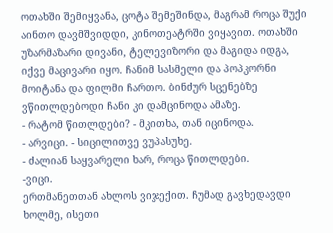ოთახში შემიყვანა, ცოტა შემეშინდა, მაგრამ როცა შუქი აინთო დავმშვიდდი, კინოთეატრში ვიყავით. ოთახში უზარმაზარი დივანი, ტელევიზორი და მაგიდა იდგა, იქვე მაცივარი იყო. ჩანიმ სასმელი და პოპკორნი მოიტანა და ფილმი ჩართო. ბინძურ სცენებზე ვწითლდებოდი ჩანი კი დამცინოდა ამაზე.
- რატომ წითლდები? - მკითხა, თან იცინოდა.
- არვიცი. - სიცილითვე ვუპასუხე.
- ძალიან საყვარელი ხარ, როცა წითლდები.
-ვიცი.
ერთმანეთთან ახლოს ვიჯექით. ჩუმად გავხედავდი ხოლმე, ისეთი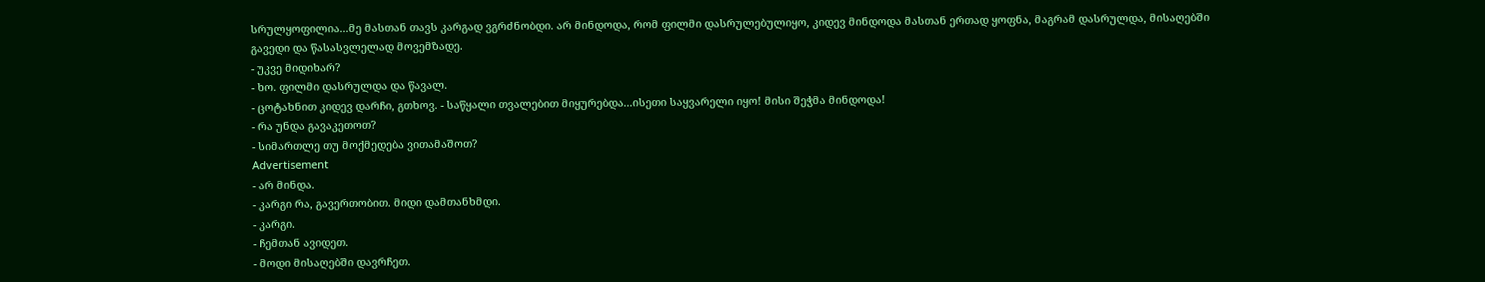სრულყოფილია...მე მასთან თავს კარგად ვგრძნობდი. არ მინდოდა, რომ ფილმი დასრულებულიყო, კიდევ მინდოდა მასთან ერთად ყოფნა, მაგრამ დასრულდა, მისაღებში გავედი და წასასვლელად მოვემზადე.
- უკვე მიდიხარ?
- ხო. ფილმი დასრულდა და წავალ.
- ცოტახნით კიდევ დარჩი, გთხოვ. - საწყალი თვალებით მიყურებდა...ისეთი საყვარელი იყო! მისი შეჭმა მინდოდა!
- რა უნდა გავაკეთოთ?
- სიმართლე თუ მოქმედება ვითამაშოთ?
Advertisement
- არ მინდა.
- კარგი რა, გავერთობით. მიდი დამთანხმდი.
- კარგი.
- ჩემთან ავიდეთ.
- მოდი მისაღებში დავრჩეთ.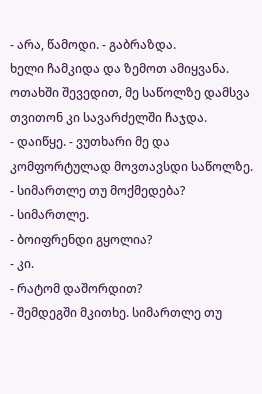- არა, წამოდი. - გაბრაზდა.
ხელი ჩამკიდა და ზემოთ ამიყვანა.
ოთახში შევედით, მე საწოლზე დამსვა თვითონ კი სავარძელში ჩაჯდა.
- დაიწყე. - ვუთხარი მე და კომფორტულად მოვთავსდი საწოლზე.
- სიმართლე თუ მოქმედება?
- სიმართლე.
- ბოიფრენდი გყოლია?
- კი.
- რატომ დაშორდით?
- შემდეგში მკითხე. სიმართლე თუ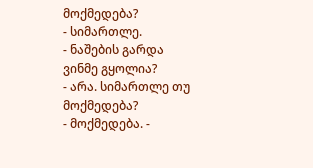მოქმედება?
- სიმართლე.
- ნაშების გარდა ვინმე გყოლია?
- არა. სიმართლე თუ მოქმედება?
- მოქმედება. -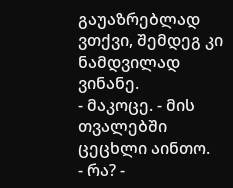გაუაზრებლად ვთქვი, შემდეგ კი ნამდვილად ვინანე.
- მაკოცე. - მის თვალებში ცეცხლი აინთო.
- რა? -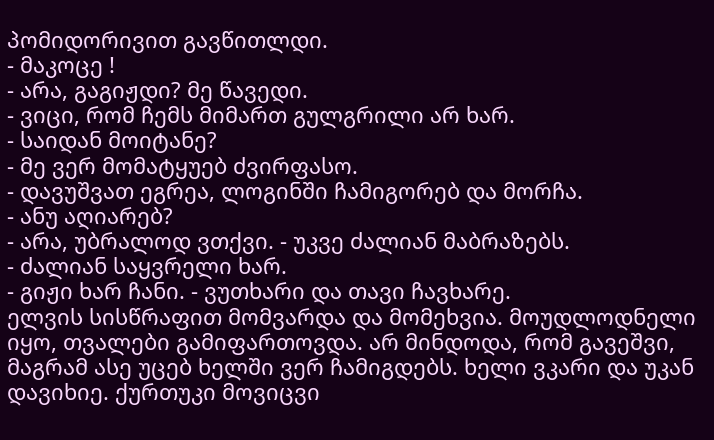პომიდორივით გავწითლდი.
- მაკოცე !
- არა, გაგიჟდი? მე წავედი.
- ვიცი, რომ ჩემს მიმართ გულგრილი არ ხარ.
- საიდან მოიტანე?
- მე ვერ მომატყუებ ძვირფასო.
- დავუშვათ ეგრეა, ლოგინში ჩამიგორებ და მორჩა.
- ანუ აღიარებ?
- არა, უბრალოდ ვთქვი. - უკვე ძალიან მაბრაზებს.
- ძალიან საყვრელი ხარ.
- გიჟი ხარ ჩანი. - ვუთხარი და თავი ჩავხარე.
ელვის სისწრაფით მომვარდა და მომეხვია. მოუდლოდნელი იყო, თვალები გამიფართოვდა. არ მინდოდა, რომ გავეშვი, მაგრამ ასე უცებ ხელში ვერ ჩამიგდებს. ხელი ვკარი და უკან დავიხიე. ქურთუკი მოვიცვი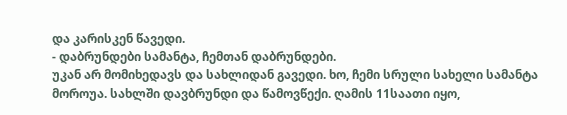და კარისკენ წავედი.
- დაბრუნდები სამანტა, ჩემთან დაბრუნდები.
უკან არ მომიხედავს და სახლიდან გავედი. ხო, ჩემი სრული სახელი სამანტა მოროუა. სახლში დავბრუნდი და წამოვწექი. ღამის 11საათი იყო,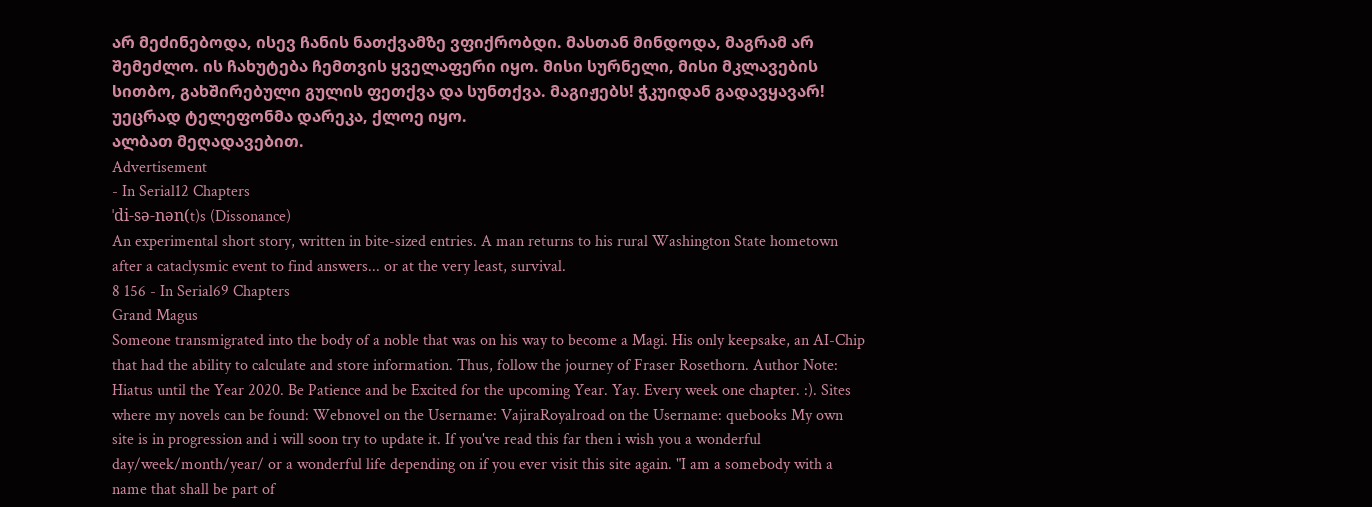არ მეძინებოდა, ისევ ჩანის ნათქვამზე ვფიქრობდი. მასთან მინდოდა, მაგრამ არ შემეძლო. ის ჩახუტება ჩემთვის ყველაფერი იყო. მისი სურნელი, მისი მკლავების სითბო, გახშირებული გულის ფეთქვა და სუნთქვა. მაგიჟებს! ჭკუიდან გადავყავარ! უეცრად ტელეფონმა დარეკა, ქლოე იყო.
ალბათ მეღადავებით.
Advertisement
- In Serial12 Chapters
ˈdi-sə-nən(t)s (Dissonance)
An experimental short story, written in bite-sized entries. A man returns to his rural Washington State hometown after a cataclysmic event to find answers... or at the very least, survival.
8 156 - In Serial69 Chapters
Grand Magus
Someone transmigrated into the body of a noble that was on his way to become a Magi. His only keepsake, an AI-Chip that had the ability to calculate and store information. Thus, follow the journey of Fraser Rosethorn. Author Note: Hiatus until the Year 2020. Be Patience and be Excited for the upcoming Year. Yay. Every week one chapter. :). Sites where my novels can be found: Webnovel on the Username: VajiraRoyalroad on the Username: quebooks My own site is in progression and i will soon try to update it. If you've read this far then i wish you a wonderful day/week/month/year/ or a wonderful life depending on if you ever visit this site again. "I am a somebody with a name that shall be part of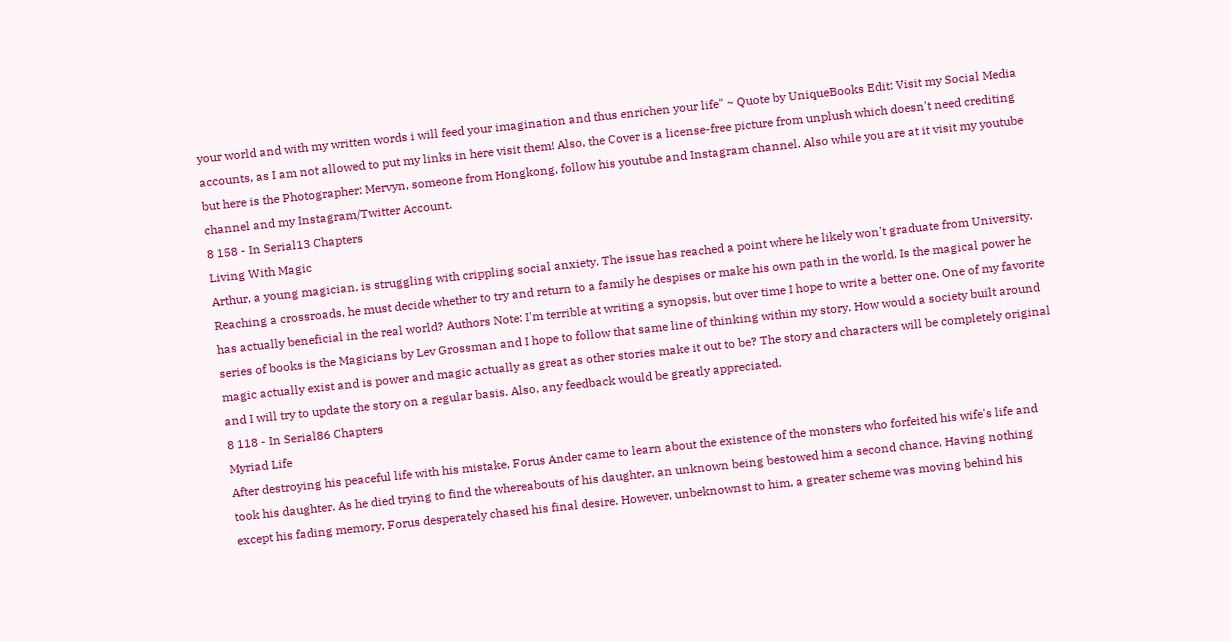your world and with my written words i will feed your imagination and thus enrichen your life" ~ Quote by UniqueBooks Edit: Visit my Social Media accounts, as I am not allowed to put my links in here visit them! Also, the Cover is a license-free picture from unplush which doesn't need crediting but here is the Photographer: Mervyn, someone from Hongkong, follow his youtube and Instagram channel. Also while you are at it visit my youtube channel and my Instagram/Twitter Account.
8 158 - In Serial13 Chapters
Living With Magic
Arthur, a young magician, is struggling with crippling social anxiety. The issue has reached a point where he likely won't graduate from University. Reaching a crossroads, he must decide whether to try and return to a family he despises or make his own path in the world. Is the magical power he has actually beneficial in the real world? Authors Note: I'm terrible at writing a synopsis, but over time I hope to write a better one. One of my favorite series of books is the Magicians by Lev Grossman and I hope to follow that same line of thinking within my story. How would a society built around magic actually exist and is power and magic actually as great as other stories make it out to be? The story and characters will be completely original and I will try to update the story on a regular basis. Also, any feedback would be greatly appreciated.
8 118 - In Serial86 Chapters
Myriad Life
After destroying his peaceful life with his mistake, Forus Ander came to learn about the existence of the monsters who forfeited his wife's life and took his daughter. As he died trying to find the whereabouts of his daughter, an unknown being bestowed him a second chance. Having nothing except his fading memory, Forus desperately chased his final desire. However, unbeknownst to him, a greater scheme was moving behind his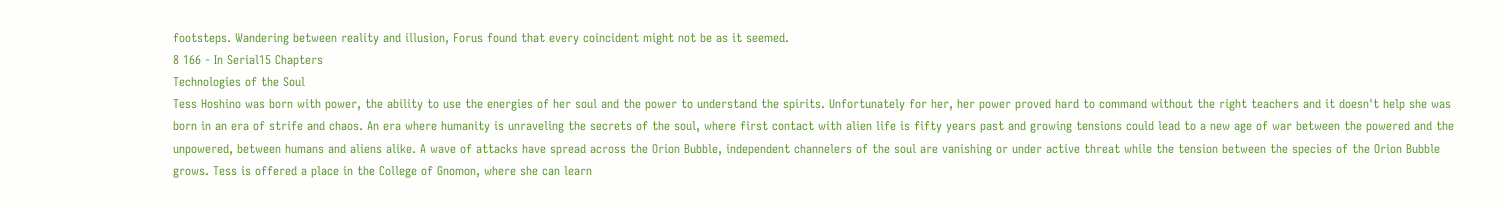footsteps. Wandering between reality and illusion, Forus found that every coincident might not be as it seemed.
8 166 - In Serial15 Chapters
Technologies of the Soul
Tess Hoshino was born with power, the ability to use the energies of her soul and the power to understand the spirits. Unfortunately for her, her power proved hard to command without the right teachers and it doesn't help she was born in an era of strife and chaos. An era where humanity is unraveling the secrets of the soul, where first contact with alien life is fifty years past and growing tensions could lead to a new age of war between the powered and the unpowered, between humans and aliens alike. A wave of attacks have spread across the Orion Bubble, independent channelers of the soul are vanishing or under active threat while the tension between the species of the Orion Bubble grows. Tess is offered a place in the College of Gnomon, where she can learn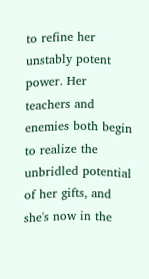to refine her unstably potent power. Her teachers and enemies both begin to realize the unbridled potential of her gifts, and she's now in the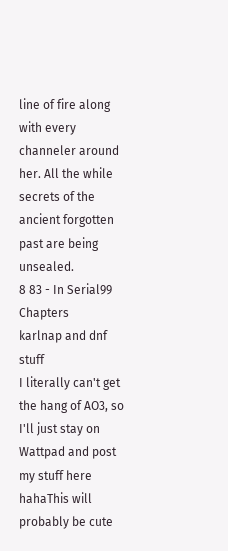line of fire along with every channeler around her. All the while secrets of the ancient forgotten past are being unsealed.
8 83 - In Serial99 Chapters
karlnap and dnf stuff
I literally can't get the hang of AO3, so I'll just stay on Wattpad and post my stuff here hahaThis will probably be cute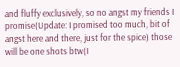and fluffy exclusively, so no angst my friends I promise(Update: I promised too much, bit of angst here and there, just for the spice) those will be one shots btw(I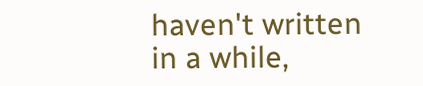haven't written in a while,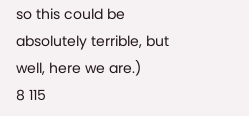so this could be absolutely terrible, but well, here we are.)
8 115